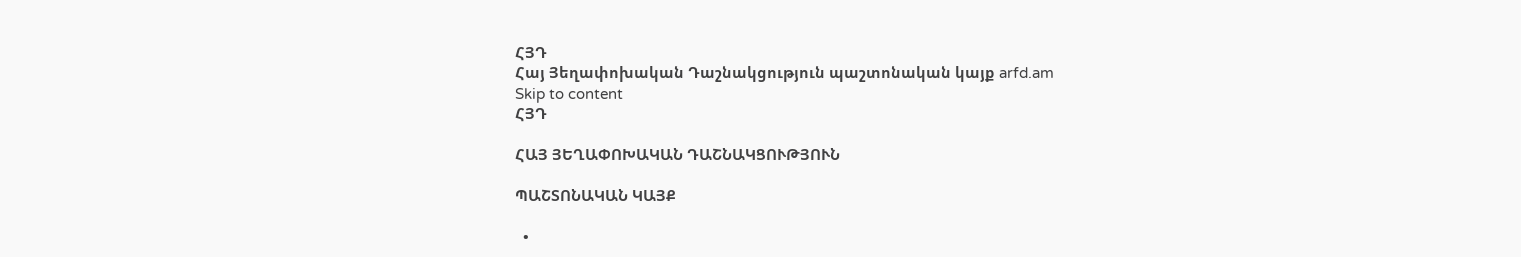ՀՅԴ
Հայ Յեղափոխական Դաշնակցություն պաշտոնական կայք arfd.am
Skip to content
ՀՅԴ

ՀԱՅ ՅԵՂԱՓՈԽԱԿԱՆ ԴԱՇՆԱԿՑՈՒԹՅՈՒՆ

ՊԱՇՏՈՆԱԿԱՆ ԿԱՅՔ

  •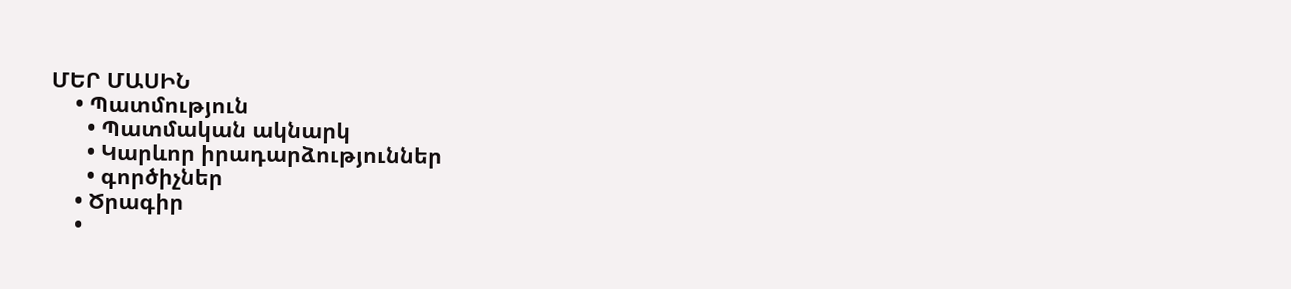ՄԵՐ ՄԱՍԻՆ
    • Պատմություն
      • Պատմական ակնարկ
      • Կարևոր իրադարձություններ
      • գործիչներ
    • Ծրագիր
    •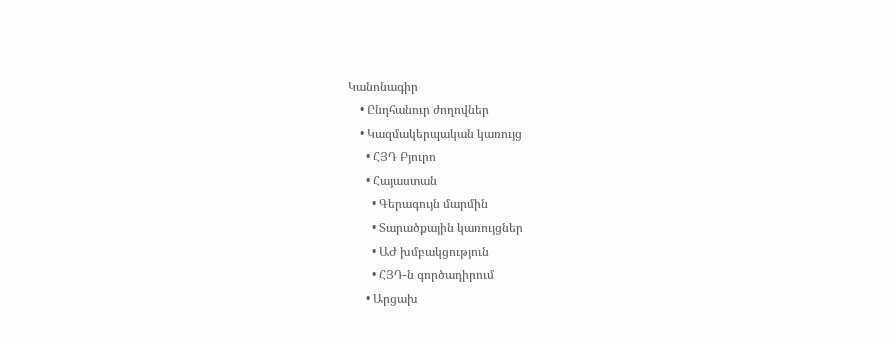Կանոնագիր
    • Ընդհանուր ժողովներ
    • Կազմակերպական կառույց
      • ՀՅԴ Բյուրո
      • Հայաստան
        • Գերագույն մարմին
        • Տարածքային կառույցներ
        • ԱԺ խմբակցություն
        • ՀՅԴ-ն գործադիրում
      • Արցախ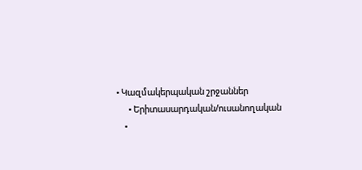• Կազմակերպական շրջաններ
      • Երիտասարդական/ուսանողական
    •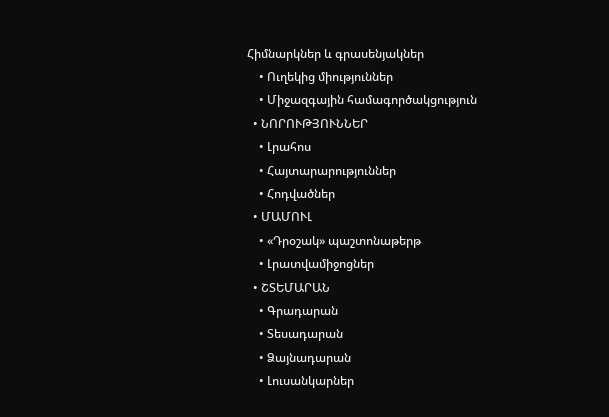Հիմնարկներ և գրասենյակներ
    • Ուղեկից միություններ
    • Միջազգային համագործակցություն
  • ՆՈՐՈՒԹՅՈՒՆՆԵՐ
    • Լրահոս
    • Հայտարարություններ
    • Հոդվածներ
  • ՄԱՄՈՒԼ
    • «Դրօշակ» պաշտոնաթերթ
    • Լրատվամիջոցներ
  • ՇՏԵՄԱՐԱՆ
    • Գրադարան
    • Տեսադարան
    • Ձայնադարան
    • Լուսանկարներ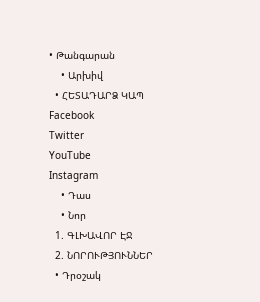• Թանգարան
    • Արխիվ
  • ՀԵՏԱԴԱՐՁ ԿԱՊ
Facebook
Twitter
YouTube
Instagram
    • Դաս
    • Նոր
  1. ԳԼԽԱՎՈՐ ԷՋ
  2. ՆՈՐՈՒԹՅՈՒՆՆԵՐ
  • Դրօշակ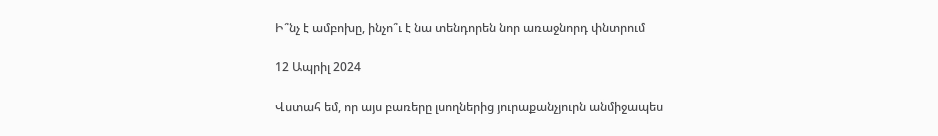Ի՞նչ է ամբոխը, ինչո՞ւ է նա տենդորեն նոր առաջնորդ փնտրում

12 Ապրիլ 2024

Վստահ եմ, որ այս բառերը լսողներից յուրաքանչյուրն անմիջապես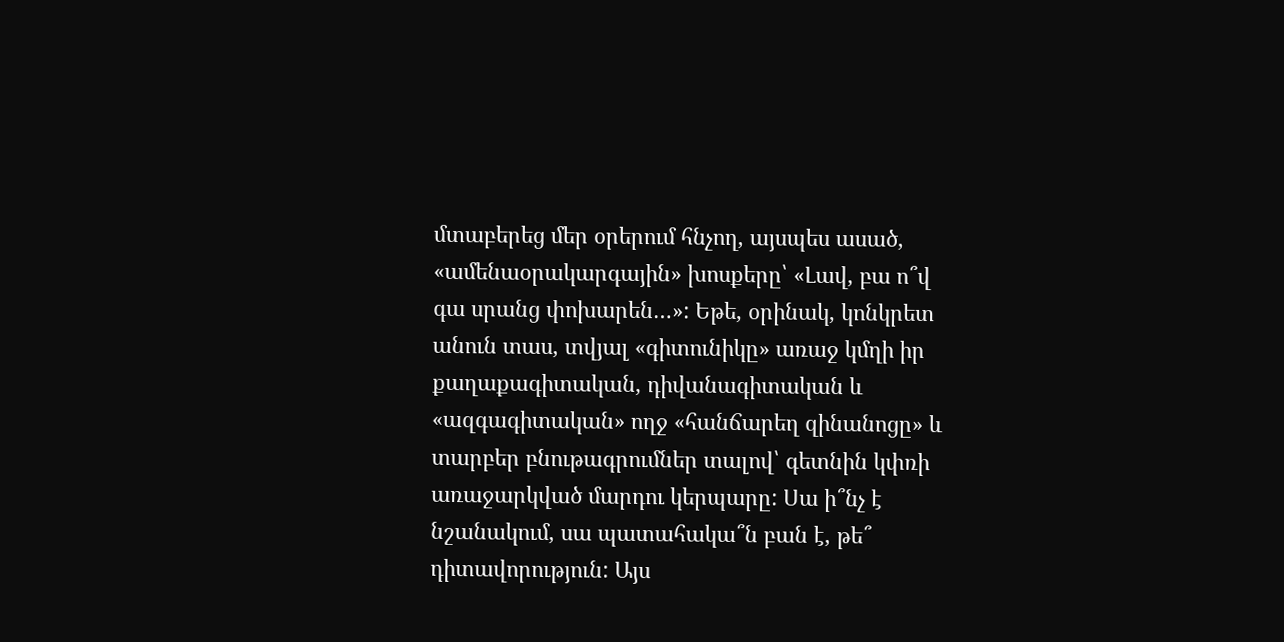մտաբերեց մեր օրերում հնչող, այսպես ասած, «ամենաօրակարգային» խոսքերը՝ «Լավ, բա ո՞վ գա սրանց փոխարեն…»: Եթե, օրինակ, կոնկրետ անուն տաս, տվյալ «գիտունիկը» առաջ կմղի իր քաղաքագիտական, դիվանագիտական և «ազգագիտական» ողջ «հանճարեղ զինանոցը» և տարբեր բնութագրումներ տալով՝ գետնին կփռի առաջարկված մարդու կերպարը: Սա ի՞նչ է նշանակում, սա պատահակա՞ն բան է, թե՞ դիտավորություն: Այս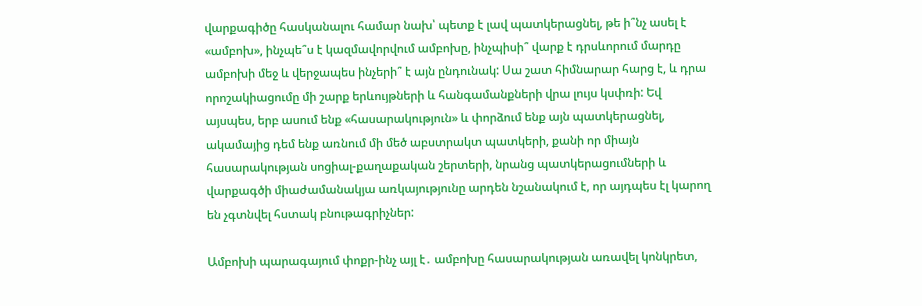վարքագիծը հասկանալու համար նախ՝ պետք է լավ պատկերացնել, թե ի՞նչ ասել է «ամբոխ», ինչպե՞ս է կազմավորվում ամբոխը, ինչպիսի՞ վարք է դրսևորում մարդը ամբոխի մեջ և վերջապես ինչերի՞ է այն ընդունակ: Սա շատ հիմնարար հարց է, և դրա որոշակիացումը մի շարք երևույթների և հանգամանքների վրա լույս կսփռի: Եվ այսպես, երբ ասում ենք «հասարակություն» և փորձում ենք այն պատկերացնել, ակամայից դեմ ենք առնում մի մեծ աբստրակտ պատկերի, քանի որ միայն հասարակության սոցիալ-քաղաքական շերտերի, նրանց պատկերացումների և վարքագծի միաժամանակյա առկայությունը արդեն նշանակում է, որ այդպես էլ կարող են չգտնվել հստակ բնութագրիչներ:

Ամբոխի պարագայում փոքր-ինչ այլ է․ ամբոխը հասարակության առավել կոնկրետ,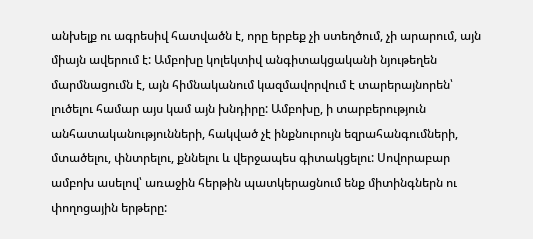անխելք ու ագրեսիվ հատվածն է, որը երբեք չի ստեղծում, չի արարում, այն միայն ավերում է: Ամբոխը կոլեկտիվ անգիտակցականի նյութեղեն մարմնացումն է, այն հիմնականում կազմավորվում է տարերայնորեն՝ լուծելու համար այս կամ այն խնդիրը: Ամբոխը, ի տարբերություն անհատականությունների, հակված չէ ինքնուրույն եզրահանգումների, մտածելու, փնտրելու, քննելու և վերջապես գիտակցելու: Սովորաբար ամբոխ ասելով՝ առաջին հերթին պատկերացնում ենք միտինգներն ու փողոցային երթերը: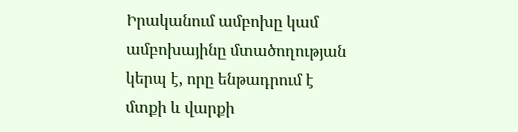Իրականում ամբոխը կամ ամբոխայինը մտածողության կերպ է, որը ենթադրում է մտքի և վարքի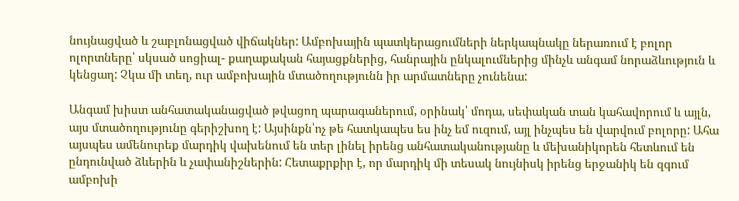նույնացված և շաբլոնացված վիճակներ: Ամբոխային պատկերացումների ներկապնակը ներառում է բոլոր ոլորտները՝ սկսած սոցիալ- քաղաքական հայացքներից, հանրային ընկալումներից մինչև անգամ նորաձևություն և կենցաղ: Չկա մի տեղ, ուր ամբոխային մտածողությունն իր արմատները չունենա:

Անգամ խիստ անհատականացված թվացող պարագաներում, օրինակ՝ մոդա, սեփական տան կահավորում և այլն, այս մտածողությունը գերիշխող է: Այսինքն՝ոչ թե հատկապես ես ինչ եմ ուզում, այլ ինչպես են վարվում բոլորը: Ահա այսպես ամենուրեք մարդիկ վախենում են տեր լինել իրենց անհատականությանը և մեխանիկորեն հետևում են ընդունված ձևերին և չափանիշներին: Հետաքրքիր է, որ մարդիկ մի տեսակ նույնիսկ իրենց երջանիկ են զգում ամբոխի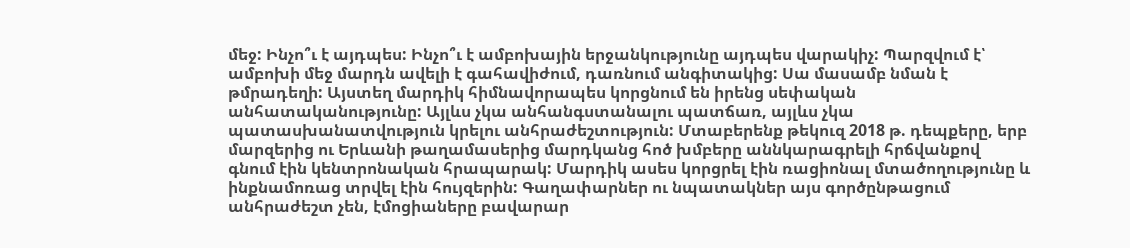մեջ: Ինչո՞ւ է այդպես: Ինչո՞ւ է ամբոխային երջանկությունը այդպես վարակիչ: Պարզվում է՝ ամբոխի մեջ մարդն ավելի է գահավիժում, դառնում անգիտակից: Սա մասամբ նման է թմրադեղի: Այստեղ մարդիկ հիմնավորապես կորցնում են իրենց սեփական անհատականությունը: Այլևս չկա անհանգստանալու պատճառ, այլևս չկա պատասխանատվություն կրելու անհրաժեշտություն: Մտաբերենք թեկուզ 2018 թ. դեպքերը, երբ մարզերից ու Երևանի թաղամասերից մարդկանց հոծ խմբերը աննկարագրելի հրճվանքով գնում էին կենտրոնական հրապարակ: Մարդիկ ասես կորցրել էին ռացիոնալ մտածողությունը և ինքնամոռաց տրվել էին հույզերին: Գաղափարներ ու նպատակներ այս գործընթացում անհրաժեշտ չեն, էմոցիաները բավարար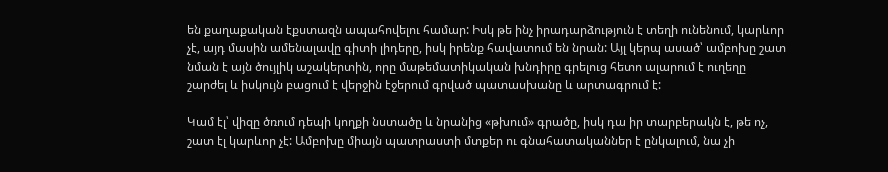են քաղաքական էքստազն ապահովելու համար: Իսկ թե ինչ իրադարձություն է տեղի ունենում, կարևոր չէ, այդ մասին ամենալավը գիտի լիդերը, իսկ իրենք հավատում են նրան: Այլ կերպ ասած՝ ամբոխը շատ նման է այն ծույլիկ աշակերտին, որը մաթեմատիկական խնդիրը գրելուց հետո ալարում է ուղեղը շարժել և իսկույն բացում է վերջին էջերում գրված պատասխանը և արտագրում է:

Կամ էլ՝ վիզը ծռում դեպի կողքի նստածը և նրանից «թխում» գրածը, իսկ դա իր տարբերակն է, թե ոչ, շատ էլ կարևոր չէ: Ամբոխը միայն պատրաստի մտքեր ու գնահատականներ է ընկալում, նա չի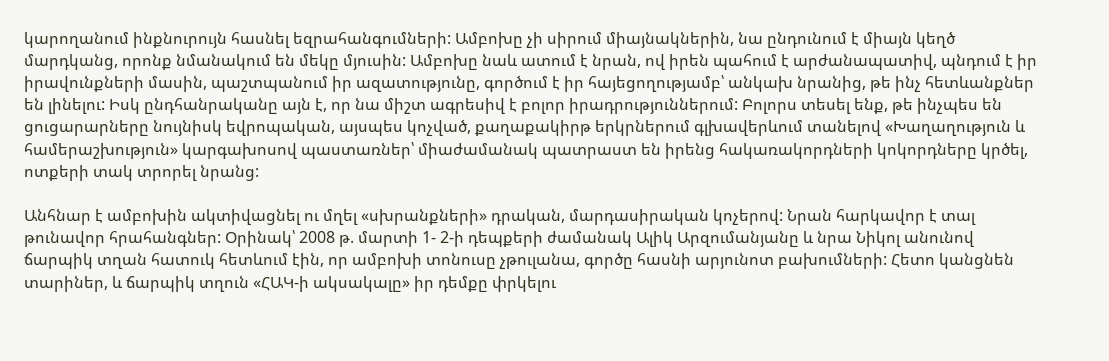կարողանում ինքնուրույն հասնել եզրահանգումների: Ամբոխը չի սիրում միայնակներին, նա ընդունում է միայն կեղծ մարդկանց, որոնք նմանակում են մեկը մյուսին: Ամբոխը նաև ատում է նրան, ով իրեն պահում է արժանապատիվ, պնդում է իր իրավունքների մասին, պաշտպանում իր ազատությունը, գործում է իր հայեցողությամբ՝ անկախ նրանից, թե ինչ հետևանքներ են լինելու: Իսկ ընդհանրականը այն է, որ նա միշտ ագրեսիվ է բոլոր իրադրություններում: Բոլորս տեսել ենք, թե ինչպես են ցուցարարները նույնիսկ եվրոպական, այսպես կոչված, քաղաքակիրթ երկրներում գլխավերևում տանելով «Խաղաղություն և համերաշխություն» կարգախոսով պաստառներ՝ միաժամանակ պատրաստ են իրենց հակառակորդների կոկորդները կրծել, ոտքերի տակ տրորել նրանց:

Անհնար է ամբոխին ակտիվացնել ու մղել «սխրանքների» դրական, մարդասիրական կոչերով: Նրան հարկավոր է տալ թունավոր հրահանգներ: Օրինակ՝ 2008 թ. մարտի 1- 2-ի դեպքերի ժամանակ Ալիկ Արզումանյանը և նրա Նիկոլ անունով ճարպիկ տղան հատուկ հետևում էին, որ ամբոխի տոնուսը չթուլանա, գործը հասնի արյունոտ բախումների: Հետո կանցնեն տարիներ, և ճարպիկ տղուն «ՀԱԿ-ի ակսակալը» իր դեմքը փրկելու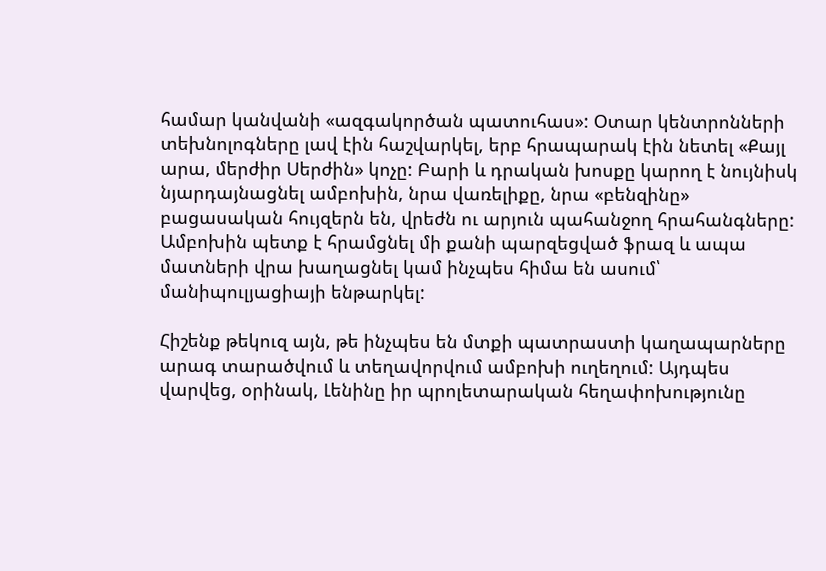համար կանվանի «ազգակործան պատուհաս»: Օտար կենտրոնների տեխնոլոգները լավ էին հաշվարկել, երբ հրապարակ էին նետել «Քայլ արա, մերժիր Սերժին» կոչը: Բարի և դրական խոսքը կարող է նույնիսկ նյարդայնացնել ամբոխին, նրա վառելիքը, նրա «բենզինը» բացասական հույզերն են, վրեժն ու արյուն պահանջող հրահանգները: Ամբոխին պետք է հրամցնել մի քանի պարզեցված ֆրազ և ապա մատների վրա խաղացնել կամ ինչպես հիմա են ասում՝ մանիպուլյացիայի ենթարկել:

Հիշենք թեկուզ այն, թե ինչպես են մտքի պատրաստի կաղապարները արագ տարածվում և տեղավորվում ամբոխի ուղեղում: Այդպես վարվեց, օրինակ, Լենինը իր պրոլետարական հեղափոխությունը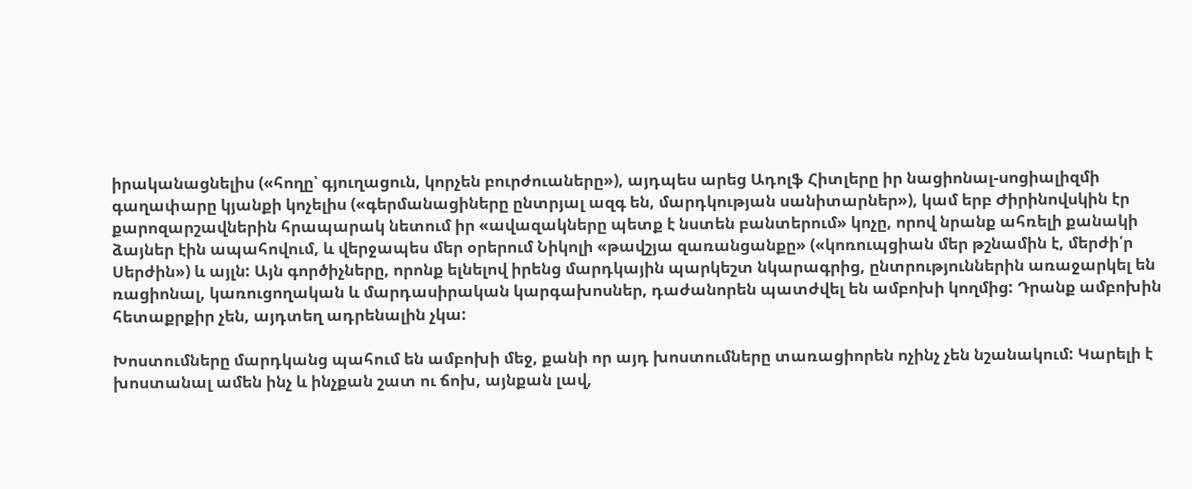իրականացնելիս («հողը՝ գյուղացուն, կորչեն բուրժուաները»), այդպես արեց Ադոլֆ Հիտլերը իր նացիոնալ-սոցիալիզմի գաղափարը կյանքի կոչելիս («գերմանացիները ընտրյալ ազգ են, մարդկության սանիտարներ»), կամ երբ Ժիրինովսկին էր քարոզարշավներին հրապարակ նետում իր «ավազակները պետք է նստեն բանտերում» կոչը, որով նրանք ահռելի քանակի ձայներ էին ապահովում, և վերջապես մեր օրերում Նիկոլի «թավշյա զառանցանքը» («կոռուպցիան մեր թշնամին է, մերժի՛ր Սերժին») և այլն: Այն գործիչները, որոնք ելնելով իրենց մարդկային պարկեշտ նկարագրից, ընտրություններին առաջարկել են ռացիոնալ, կառուցողական և մարդասիրական կարգախոսներ, դաժանորեն պատժվել են ամբոխի կողմից: Դրանք ամբոխին հետաքրքիր չեն, այդտեղ ադրենալին չկա:

Խոստումները մարդկանց պահում են ամբոխի մեջ, քանի որ այդ խոստումները տառացիորեն ոչինչ չեն նշանակում: Կարելի է խոստանալ ամեն ինչ և ինչքան շատ ու ճոխ, այնքան լավ,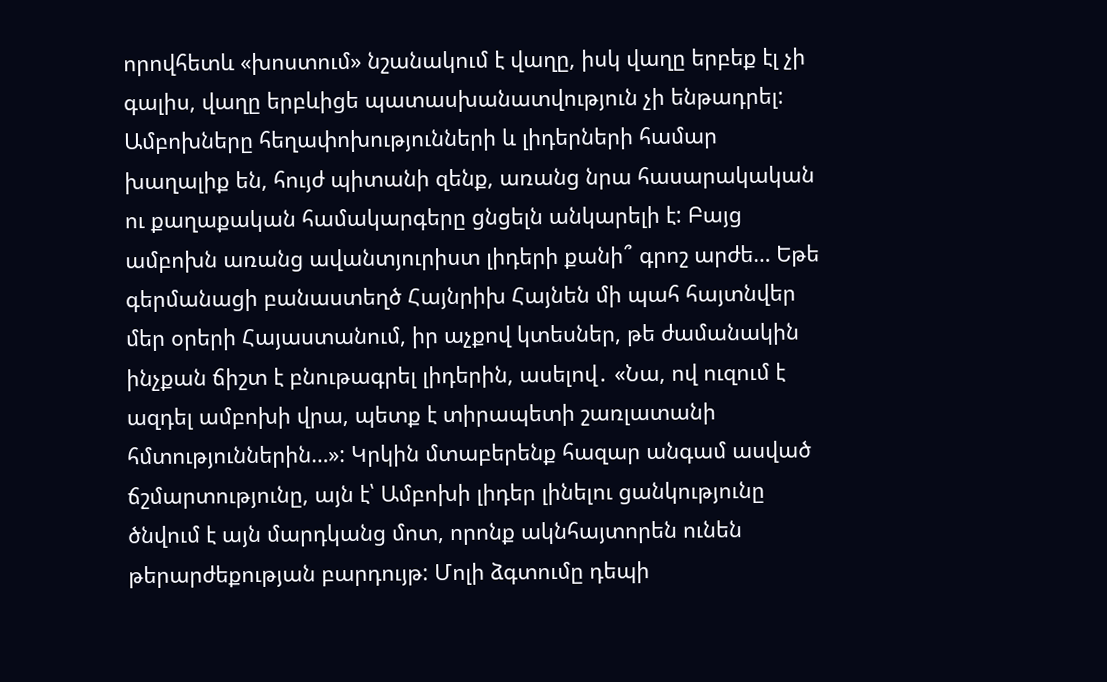որովհետև «խոստում» նշանակում է վաղը, իսկ վաղը երբեք էլ չի գալիս, վաղը երբևիցե պատասխանատվություն չի ենթադրել: Ամբոխները հեղափոխությունների և լիդերների համար խաղալիք են, հույժ պիտանի զենք, առանց նրա հասարակական ու քաղաքական համակարգերը ցնցելն անկարելի է: Բայց ամբոխն առանց ավանտյուրիստ լիդերի քանի՞ գրոշ արժե… Եթե գերմանացի բանաստեղծ Հայնրիխ Հայնեն մի պահ հայտնվեր մեր օրերի Հայաստանում, իր աչքով կտեսներ, թե ժամանակին ինչքան ճիշտ է բնութագրել լիդերին, ասելով․ «Նա, ով ուզում է ազդել ամբոխի վրա, պետք է տիրապետի շառլատանի հմտություններին…»: Կրկին մտաբերենք հազար անգամ ասված ճշմարտությունը, այն է՝ Ամբոխի լիդեր լինելու ցանկությունը ծնվում է այն մարդկանց մոտ, որոնք ակնհայտորեն ունեն թերարժեքության բարդույթ: Մոլի ձգտումը դեպի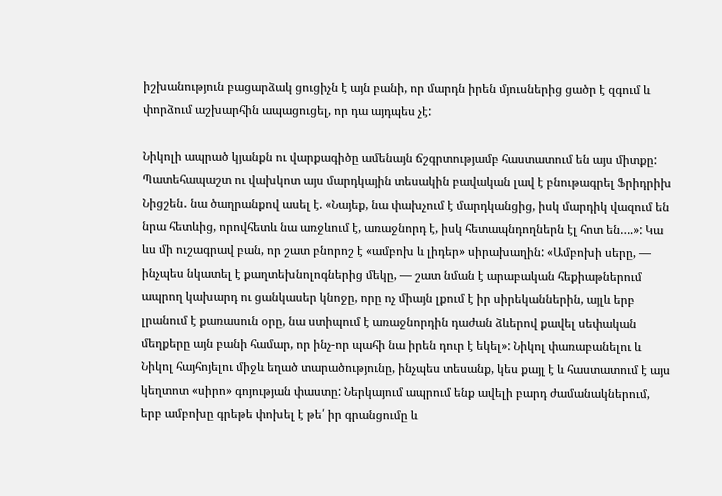իշխանություն բացարձակ ցուցիչն է այն բանի, որ մարդն իրեն մյուսներից ցածր է զգում և փորձում աշխարհին ապացուցել, որ դա այդպես չէ:

Նիկոլի ապրած կյանքն ու վարքագիծը ամենայն ճշգրտությամբ հաստատում են այս միտքը: Պատեհապաշտ ու վախկոտ այս մարդկային տեսակին բավական լավ է բնութագրել Ֆրիդրիխ Նիցշեն․ նա ծաղրանքով ասել է. «Նայեք, նա փախչում է մարդկանցից, իսկ մարդիկ վազում են նրա հետևից, որովհետև նա առջևում է, առաջնորդ է, իսկ հետապնդողներն էլ հոտ են….»: Կա ևս մի ուշագրավ բան, որ շատ բնորոշ է «ամբոխ և լիդեր» սիրախաղին: «Ամբոխի սերը, — ինչպես նկատել է քաղտեխնոլոգներից մեկը, — շատ նման է արաբական հեքիաթներում ապրող կախարդ ու ցանկասեր կնոջը, որը ոչ միայն լքում է իր սիրեկաններին, այլև երբ լրանում է քառասուն օրը, նա ստիպում է առաջնորդին դաժան ձևերով քավել սեփական մեղքերը այն բանի համար, որ ինչ-որ պահի նա իրեն դուր է եկել»: Նիկոլ փառաբանելու և Նիկոլ հայհոյելու միջև եղած տարածությունը, ինչպես տեսանք, կես քայլ է և հաստատում է այս կեղտոտ «սիրո» գոյության փաստը: Ներկայում ապրում ենք ավելի բարդ ժամանակներում, երբ ամբոխը գրեթե փոխել է թե՛ իր գրանցումը և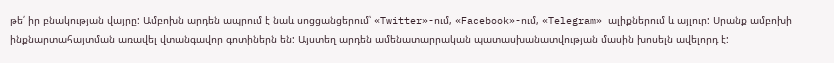թե՛ իր բնակության վայրը: Ամբոխն արդեն ապրում է նաև սոցցանցերում՝ «Twitter»-ում, «Facebook»-ում, «Telegram» ալիքներում և այլուր: Սրանք ամբոխի ինքնարտահայտման առավել վտանգավոր գոտիներն են: Այստեղ արդեն ամենատարրական պատասխանատվության մասին խոսելն ավելորդ է: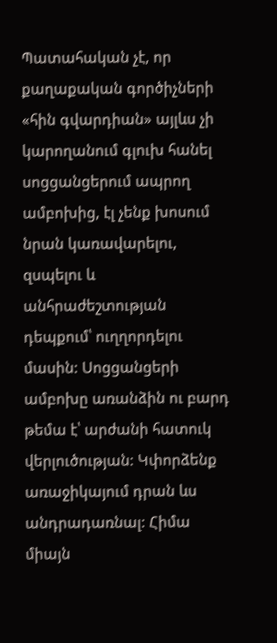Պատահական չէ, որ քաղաքական գործիչների «հին գվարդիան» այլևս չի կարողանում գլուխ հանել սոցցանցերում ապրող ամբոխից, էլ չենք խոսում նրան կառավարելու, զսպելու և անհրաժեշտության դեպքում՝ ուղղորդելու մասին: Սոցցանցերի ամբոխը առանձին ու բարդ թեմա է՝ արժանի հատուկ վերլուծության: Կփորձենք առաջիկայում դրան ևս անդրադառնալ: Հիմա միայն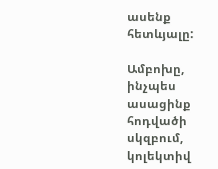ասենք հետևյալը:

Ամբոխը, ինչպես ասացինք հոդվածի սկզբում, կոլեկտիվ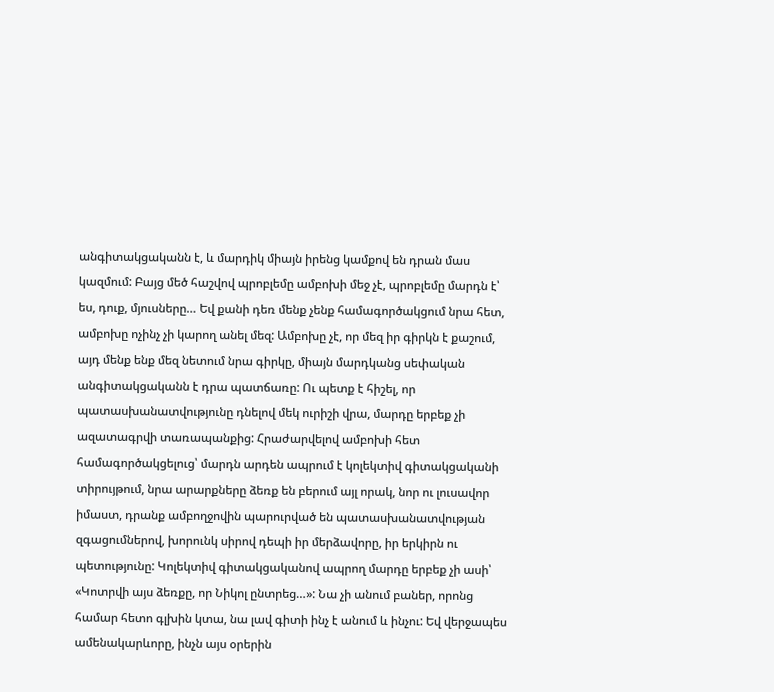անգիտակցականն է, և մարդիկ միայն իրենց կամքով են դրան մաս կազմում: Բայց մեծ հաշվով պրոբլեմը ամբոխի մեջ չէ, պրոբլեմը մարդն է՝ ես, դուք, մյուսները… Եվ քանի դեռ մենք չենք համագործակցում նրա հետ, ամբոխը ոչինչ չի կարող անել մեզ: Ամբոխը չէ, որ մեզ իր գիրկն է քաշում, այդ մենք ենք մեզ նետում նրա գիրկը, միայն մարդկանց սեփական անգիտակցականն է դրա պատճառը: Ու պետք է հիշել, որ պատասխանատվությունը դնելով մեկ ուրիշի վրա, մարդը երբեք չի ազատագրվի տառապանքից: Հրաժարվելով ամբոխի հետ համագործակցելուց՝ մարդն արդեն ապրում է կոլեկտիվ գիտակցականի տիրույթում, նրա արարքները ձեռք են բերում այլ որակ, նոր ու լուսավոր իմաստ, դրանք ամբողջովին պարուրված են պատասխանատվության զգացումներով, խորունկ սիրով դեպի իր մերձավորը, իր երկիրն ու պետությունը: Կոլեկտիվ գիտակցականով ապրող մարդը երբեք չի ասի՝ «Կոտրվի այս ձեռքը, որ Նիկոլ ընտրեց…»: Նա չի անում բաներ, որոնց համար հետո գլխին կտա, նա լավ գիտի ինչ է անում և ինչու: Եվ վերջապես ամենակարևորը, ինչն այս օրերին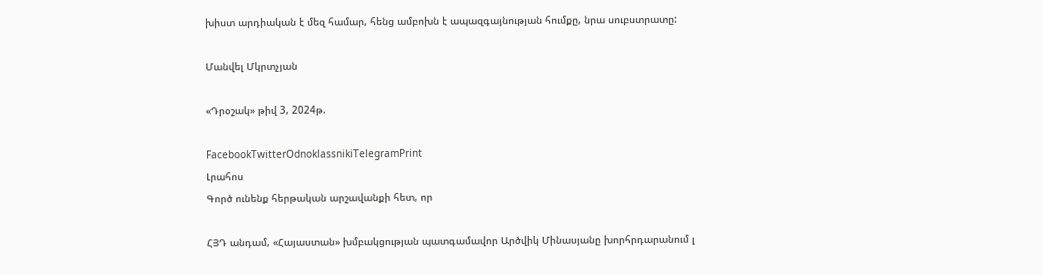խիստ արդիական է մեզ համար, հենց ամբոխն է ապազգայնության հումքը, նրա սուբստրատը:

Մանվել Մկրտչյան

«Դրօշակ» թիվ 3, 2024թ.

FacebookTwitterOdnoklassnikiTelegramPrint
Լրահոս
Գործ ունենք հերթական արշավանքի հետ, որ

ՀՅԴ անդամ, «Հայաստան» խմբակցության պատգամավոր Արծվիկ Մինասյանը խորհրդարանում լ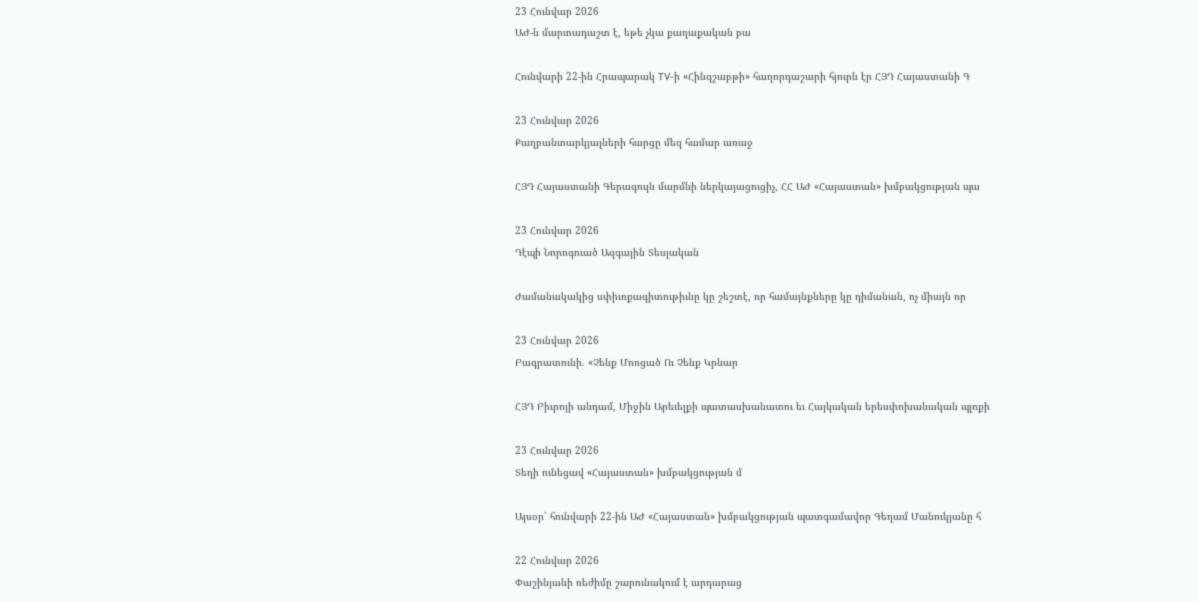23 Հունվար 2026
ԱԺ-ն մարտադաշտ է, եթե չկա քաղաքական բա

Հունվարի 22-ին Հրապարակ TV-ի «Հինգշաբթի» հաղորդաշարի հյուրն էր ՀՅԴ Հայաստանի Գ

23 Հունվար 2026
Քաղբանտարկյալների հարցը մեզ համար առաջ

ՀՅԴ Հայաստանի Գերագույն մարմնի ներկայացուցիչ, ՀՀ ԱԺ «Հայաստան» խմբակցության պա

23 Հունվար 2026
Դէպի Նորոգուած Ազգային Տեսլական

Ժամանակակից սփիւռքագիտութիւնը կը շեշտէ, որ համայնքները կը դիմանան, ոչ միայն որ

23 Հունվար 2026
Բագրատունի. «Չենք Մոռցած Ու Չենք Կրնար

ՀՅԴ Բիւրոյի անդամ, Միջին Արեւելքի պատասխանատու եւ Հայկական երեսփոխանական պլոքի

23 Հունվար 2026
Տեղի ունեցավ «Հայաստան» խմբակցության մ

Այսօր՝ հունվարի 22-ին ԱԺ «Հայաստան» խմբակցության պատգամավոր Գեղամ Մանուկյանը հ

22 Հունվար 2026
Փաշինյանի ռեժիմը շարունակում է արդարաց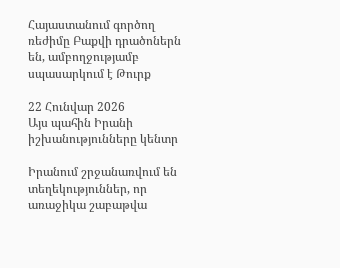Հայաստանում գործող ռեժիմը Բաքվի դրածոներն են, ամբողջությամբ սպասարկում է Թուրք

22 Հունվար 2026
Այս պահին Իրանի իշխանությունները կենտր

Իրանում շրջանառվում են տեղեկություններ, որ առաջիկա շաբաթվա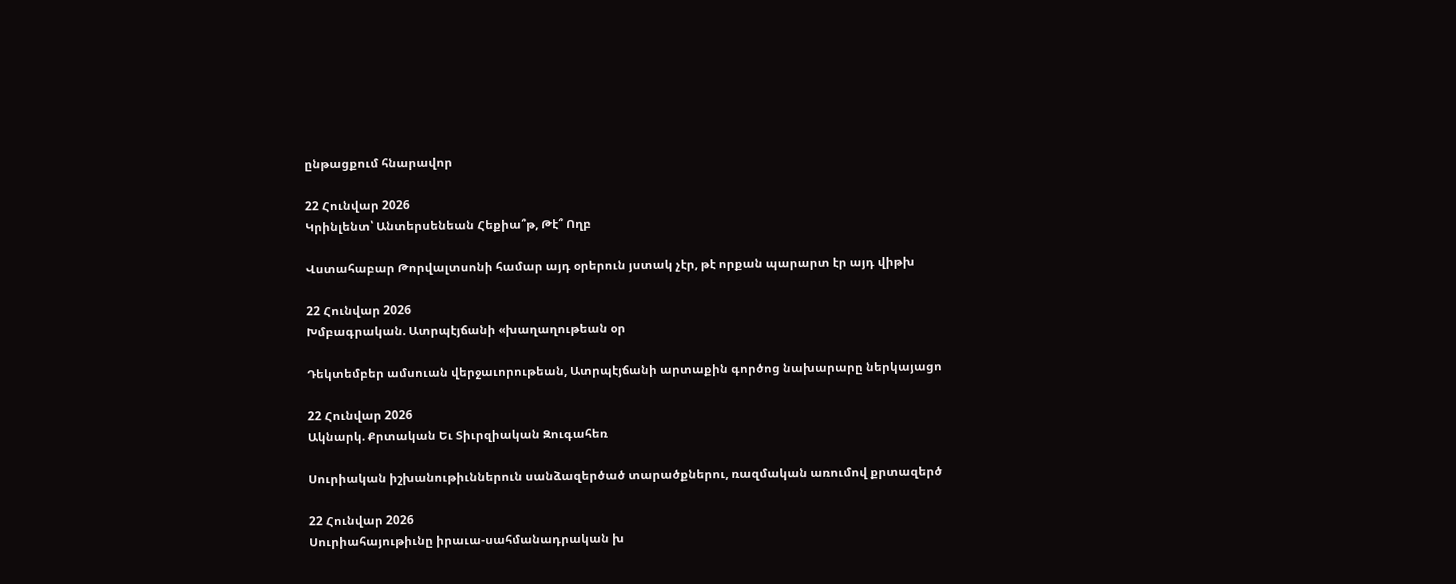ընթացքում հնարավոր

22 Հունվար 2026
Կրինլենտ՝ Անտերսենեան Հեքիա՞թ, Թէ՞ Ողբ

Վստահաբար Թորվալտսոնի համար այդ օրերուն յստակ չէր, թէ որքան պարարտ էր այդ վիթխ

22 Հունվար 2026
Խմբագրական. Ատրպէյճանի «խաղաղութեան օր

Դեկտեմբեր ամսուան վերջաւորութեան, Ատրպէյճանի արտաքին գործոց նախարարը ներկայացո

22 Հունվար 2026
Ակնարկ. Քրտական Եւ Տիւրզիական Զուգահեռ

Սուրիական իշխանութիւններուն սանձազերծած տարածքներու, ռազմական առումով քրտազերծ

22 Հունվար 2026
Սուրիահայութիւնը իրաւա-սահմանադրական խ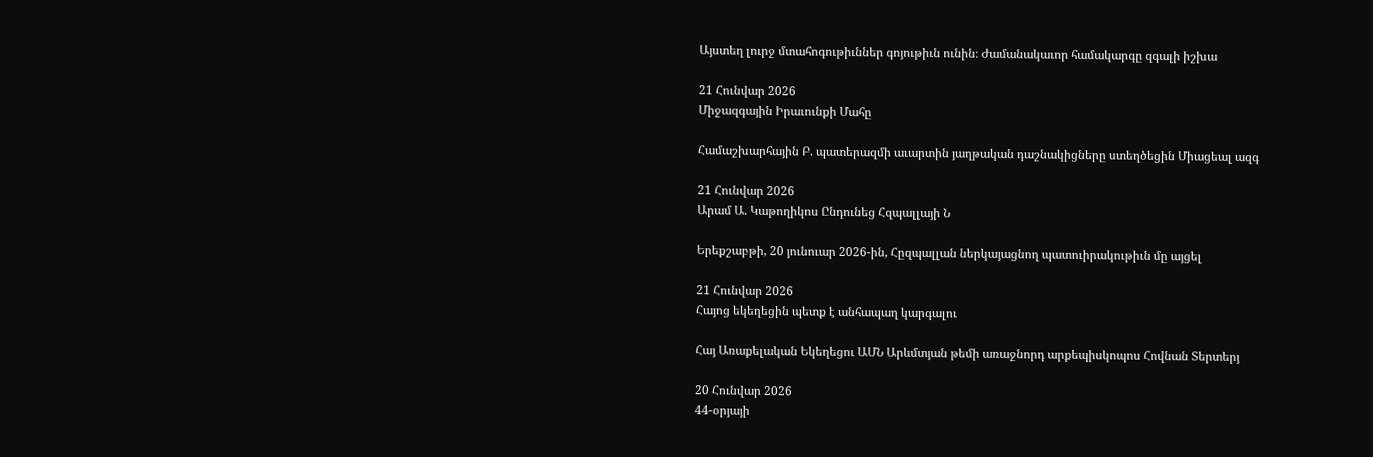Այստեղ լուրջ մտահոգութիւններ գոյութիւն ունին։ Ժամանակաւոր համակարգը զգալի իշխա

21 Հունվար 2026
Միջազգային Իրաւունքի Մահը

Համաշխարհային Բ. պատերազմի աւարտին յաղթական դաշնակիցները ստեղծեցին Միացեալ ազգ

21 Հունվար 2026
Արամ Ա. Կաթողիկոս Ընդունեց Հզպալլայի Ն

Երեքշաբթի, 20 յունուար 2026-ին, Հըզպալլան ներկայացնող պատուիրակութիւն մը այցել

21 Հունվար 2026
Հայոց եկեղեցին պետք է անհապաղ կարգալու

Հայ Առաքելական Եկեղեցու ԱՄՆ Արևմտյան թեմի առաջնորդ արքեպիսկոպոս Հովնան Տերտերյ

20 Հունվար 2026
44-օրյայի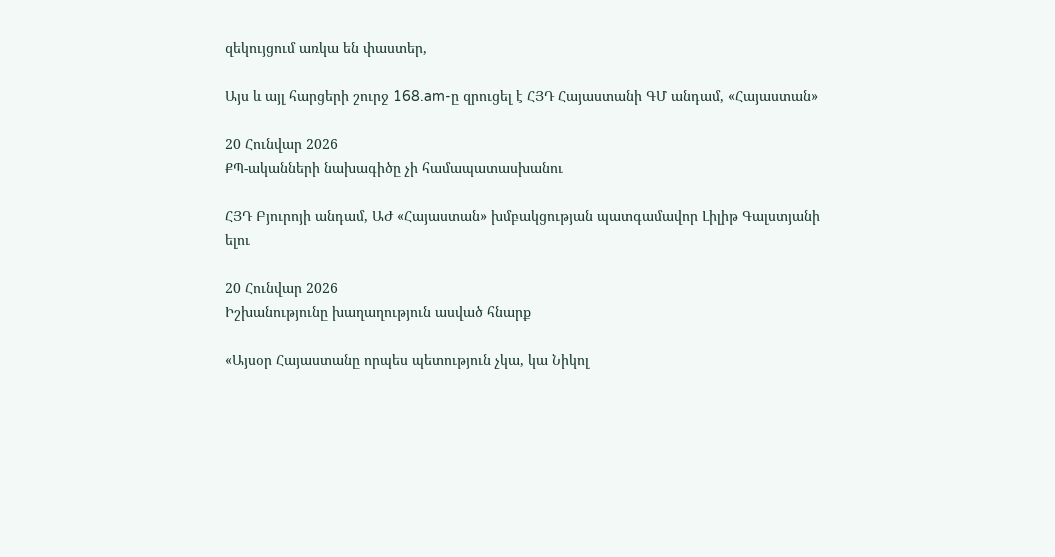զեկույցում առկա են փաստեր,

Այս և այլ հարցերի շուրջ 168.am-ը զրուցել է ՀՅԴ Հայաստանի ԳՄ անդամ, «Հայաստան»

20 Հունվար 2026
ՔՊ-ականների նախագիծը չի համապատասխանու

ՀՅԴ Բյուրոյի անդամ, ԱԺ «Հայաստան» խմբակցության պատգամավոր Լիլիթ Գալստյանի ելու

20 Հունվար 2026
Իշխանությունը խաղաղություն ասված հնարք

«Այսօր Հայաստանը որպես պետություն չկա, կա Նիկոլ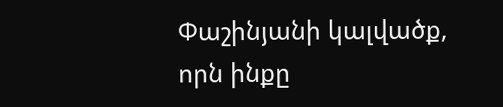Փաշինյանի կալվածք, որն ինքը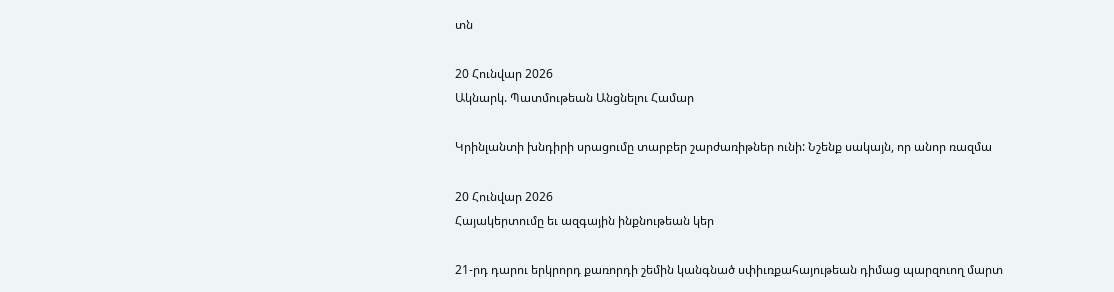տն

20 Հունվար 2026
Ակնարկ. Պատմութեան Անցնելու Համար

Կրինլանտի խնդիրի սրացումը տարբեր շարժառիթներ ունի: Նշենք սակայն, որ անոր ռազմա

20 Հունվար 2026
Հայակերտումը եւ ազգային ինքնութեան կեր

21-րդ դարու երկրորդ քառորդի շեմին կանգնած սփիւռքահայութեան դիմաց պարզուող մարտ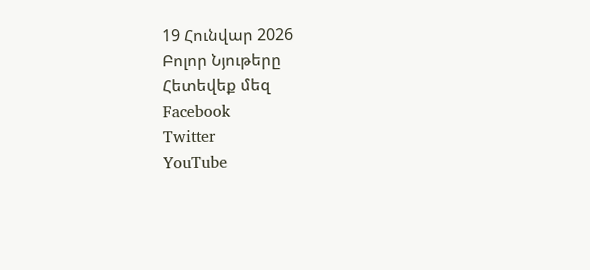19 Հունվար 2026
Բոլոր Նյութերը
Հետեվեք մեզ
Facebook
Twitter
YouTube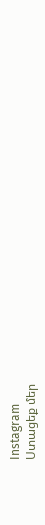Instagram
Ստացեք մեր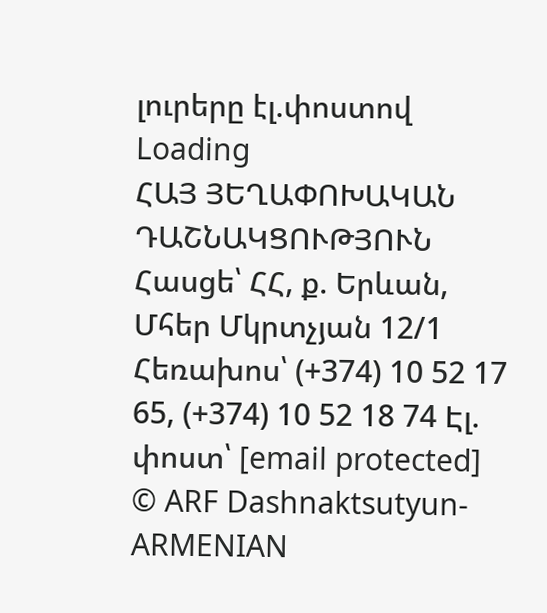լուրերը էլ.փոստով
Loading
ՀԱՅ ՅԵՂԱՓՈԽԱԿԱՆ ԴԱՇՆԱԿՑՈՒԹՅՈՒՆ Հասցե՝ ՀՀ, ք. Երևան, Մհեր Մկրտչյան 12/1 Հեռախոս՝ (+374) 10 52 17 65, (+374) 10 52 18 74 Էլ. փոստ՝ [email protected]
© ARF Dashnaktsutyun- ARMENIAN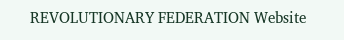REVOLUTIONARY FEDERATION Website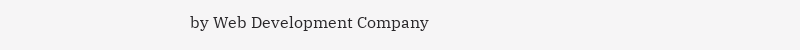by Web Development Company